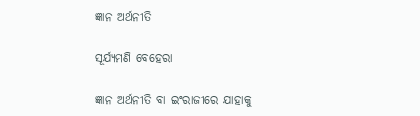ଜ୍ଞାନ ଅର୍ଥନୀତି

ସୂର୍ଯ୍ୟମଣି ବେହେରା

ଜ୍ଞାନ ଅର୍ଥନୀତି ବା ଇଂରାଜୀରେ ଯାହାକୁ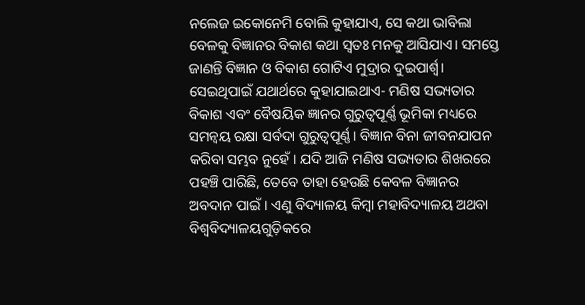ନଲେଜ ଇକୋନେମି ବୋଲି କୁହାଯାଏ, ସେ କଥା ଭାବିଲା ବେଳକୁ ବିଜ୍ଞାନର ବିକାଶ କଥା ସ୍ବତଃ ମନକୁ ଆସିଯାଏ। ସମସ୍ତେ ଜାଣନ୍ତି ବିଜ୍ଞାନ ଓ ବିକାଶ ଗୋଟିଏ ମୁଦ୍ରାର ଦୁଇପାର୍ଶ୍ବ। ସେଇଥିପାଇଁ ଯଥାର୍ଥରେ କୁହାଯାଇଥାଏ- ମଣିଷ ସଭ୍ୟତାର ବିକାଶ ଏବଂ ବୈଷୟିକ ଜ୍ଞାନର ଗୁରୁତ୍ବପୂର୍ଣ୍ଣ ଭୂମିକା ମଧ୍ୟରେ ସମନ୍ବୟ ରକ୍ଷା ସର୍ବଦା ଗୁରୁତ୍ବପୂର୍ଣ୍ଣ। ବିଜ୍ଞାନ ବିନା ଜୀବନଯାପନ କରିବା ସମ୍ଭବ ନୁହେଁ। ଯଦି ଆଜି ମଣିଷ ସଭ୍ୟତାର ଶିଖରରେ ପହଞ୍ଚି ପାରିଛି, ତେବେ ତାହା ହେଉଛି କେବଳ ବିଜ୍ଞାନର ଅବଦାନ ପାଇଁ। ଏଣୁ ବିଦ୍ୟାଳୟ କିମ୍ବା ମହାବିଦ୍ୟାଳୟ ଅଥବା ବିଶ୍ବବିଦ୍ୟାଳୟଗୁଡ଼ିକରେ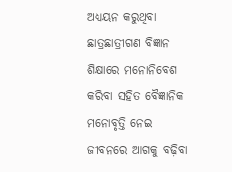ଅଧ୍ୟୟନ କରୁଥିବା ଛାତ୍ରଛାତ୍ରୀଗଣ ବିଜ୍ଞାନ ଶିକ୍ଷାରେ ମନୋନିବେଶ କରିବା ସହିତ ବୈଜ୍ଞାନିକ ମନୋବୃତ୍ତି ନେଇ ଜୀବନରେ ଆଗକୁ ବଢ଼ିବା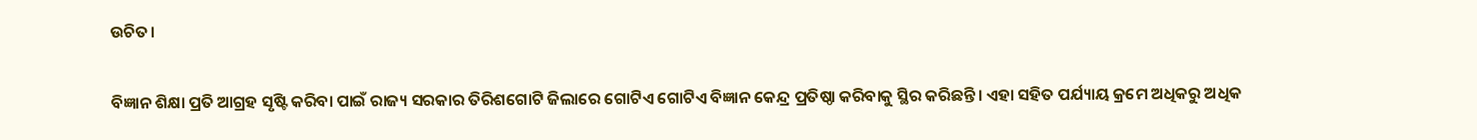ଉଚିତ।

ବିଜ୍ଞାନ ଶିକ୍ଷା ପ୍ରତି ଆଗ୍ରହ ସୃଷ୍ଟି କରିବା ପାଇଁ ରାଜ୍ୟ ସରକାର ତିରିଶଗୋଟି ଜିଲାରେ ଗୋଟିଏ ଗୋଟିଏ ବିଜ୍ଞାନ କେନ୍ଦ୍ର ପ୍ରତିଷ୍ଠା କରିବାକୁ ସ୍ଥିର କରିଛନ୍ତି। ଏହା ସହିତ ପର୍ଯ୍ୟାୟ କ୍ରମେ ଅଧିକରୁ ଅଧିକ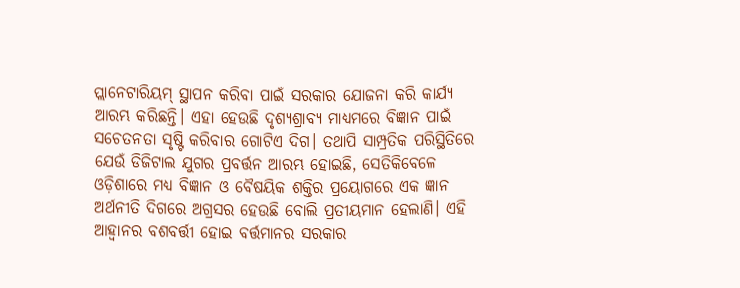ପ୍ଲାନେଟାରିୟମ୍‌ ସ୍ଥାପନ କରିବା ପାଇଁ ସରକାର ଯୋଜନା କରି କାର୍ଯ୍ୟ ଆରମ୍ଭ କରିଛନ୍ତି। ଏହା ହେଉଛି ଦୃଶ୍ୟଶ୍ରାବ୍ୟ ମାଧ୍ୟମରେ ବିଜ୍ଞାନ ପାଇଁ ସଚେତନତା ସୃଷ୍ଟି କରିବାର ଗୋଟିଏ ଦିଗ। ତଥାପି ସାମ୍ପ୍ରତିକ ପରିସ୍ଥିତିରେ ଯେଉଁ ଡିଜିଟାଲ ଯୁଗର ପ୍ରବର୍ତ୍ତନ ଆରମ୍ଭ ହୋଇଛି, ସେତିକିବେଳେ ଓଡ଼ିଶାରେ ମଧ୍ୟ ବିଜ୍ଞାନ ଓ ବୈଷୟିକ ଶକ୍ତିର ପ୍ରୟୋଗରେ ଏକ ଜ୍ଞାନ ଅର୍ଥନୀତି ଦିଗରେ ଅଗ୍ରସର ହେଉଛି ବୋଲି ପ୍ରତୀୟମାନ ହେଲାଣି। ଏହି ଆହ୍ବାନର ବଶବର୍ତ୍ତୀ ହୋଇ ବର୍ତ୍ତମାନର ସରକାର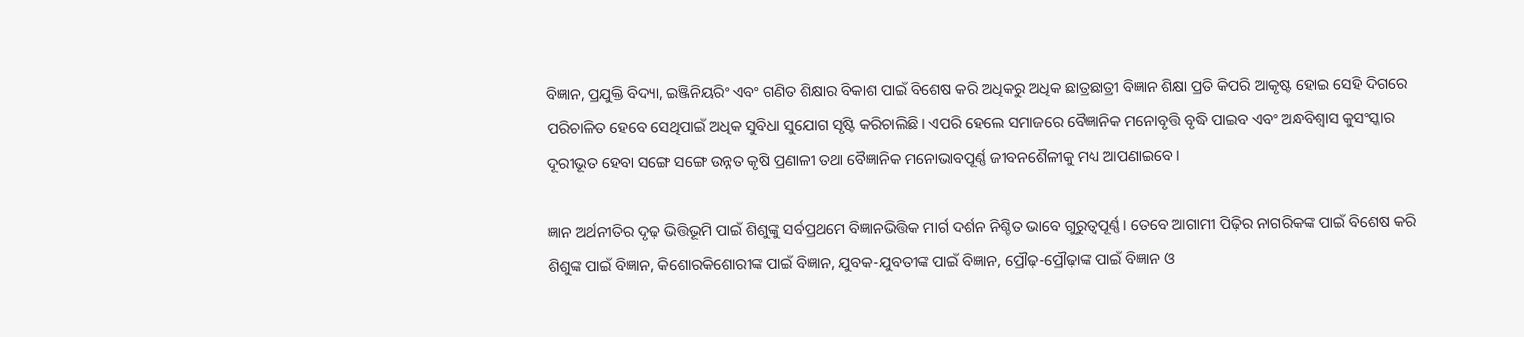ବିଜ୍ଞାନ, ପ୍ରଯୁକ୍ତି ବିଦ୍ୟା, ଇଞ୍ଜିନିୟରିଂ ଏବଂ ଗଣିତ ଶିକ୍ଷାର ବିକାଶ ପାଇଁ ବିଶେଷ କରି ଅଧିକରୁ ଅଧିକ ଛାତ୍ରଛାତ୍ରୀ ବିଜ୍ଞାନ ଶିକ୍ଷା ପ୍ରତି କିପରି ଆକୃଷ୍ଟ ହୋଇ ସେହି ଦିଗରେ ପରିଚାଳିତ ହେବେ ସେଥିପାଇଁ ଅଧିକ ସୁବିଧା ସୁଯୋଗ ସୃଷ୍ଟି କରିଚାଲିଛି। ଏପରି ହେଲେ ସମାଜରେ ବୈଜ୍ଞାନିକ ମନୋବୃତ୍ତି ବୃଦ୍ଧି ପାଇବ ଏବଂ ଅନ୍ଧବିଶ୍ବାସ କୁସଂସ୍କାର ଦୂରୀଭୂତ ହେବା ସଙ୍ଗେ ସଙ୍ଗେ ଉନ୍ନତ କୃଷି ପ୍ରଣାଳୀ ତଥା ବୈଜ୍ଞାନିକ ମନୋଭାବପୂର୍ଣ୍ଣ ଜୀବନଶୈଳୀକୁ ମଧ୍ୟ ଆପଣାଇବେ।

ଜ୍ଞାନ ଅର୍ଥନୀତିର ଦୃଢ଼ ଭିତ୍ତିଭୂମି ପାଇଁ ଶିଶୁଙ୍କୁ ସର୍ବପ୍ରଥମେ ବିଜ୍ଞାନଭିତ୍ତିକ ମାର୍ଗ ଦର୍ଶନ ନିଶ୍ଚିତ ଭାବେ ଗୁରୁତ୍ବପୂର୍ଣ୍ଣ। ତେବେ ଆଗାମୀ ପିଢ଼ିର ନାଗରିକଙ୍କ ପାଇଁ ବିଶେଷ କରି ଶିଶୁଙ୍କ ପାଇଁ ବିଜ୍ଞାନ, କିଶୋରକିଶୋରୀଙ୍କ ପାଇଁ ବିଜ୍ଞାନ, ଯୁବକ-ଯୁବତୀଙ୍କ ପାଇଁ ବିଜ୍ଞାନ, ପ୍ରୌଢ଼-ପ୍ରୌଢ଼ାଙ୍କ ପାଇଁ ବିଜ୍ଞାନ ଓ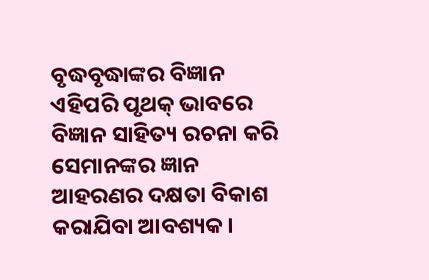ବୃଦ୍ଧବୃଦ୍ଧାଙ୍କର ବିଜ୍ଞାନ ଏହିପରି ପୃଥକ୍‌ ଭାବରେ ବିଜ୍ଞାନ ସାହିତ୍ୟ ରଚନା କରି ସେମାନଙ୍କର ଜ୍ଞାନ ଆହରଣର ଦକ୍ଷତା ବିକାଶ କରାଯିବା ଆବଶ୍ୟକ।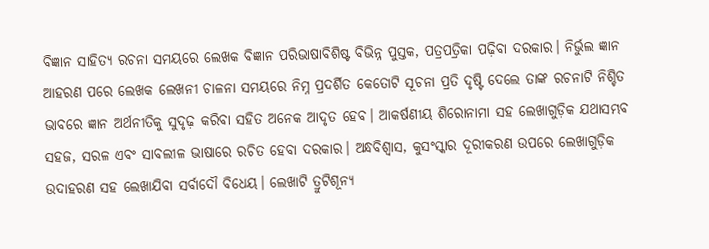ବିଜ୍ଞାନ ସାହିତ୍ୟ ରଚନା ସମୟରେ ଲେଖକ ବିଜ୍ଞାନ ପରିଭାଷାବିଶିଷ୍ଟ ବିଭିନ୍ନ ପୁସ୍ତକ, ପତ୍ରପତ୍ରିକା ପଢ଼ିବା ଦରକାର। ନିର୍ଭୁଲ ଜ୍ଞାନ ଆହରଣ ପରେ ଲେଖକ ଲେଖନୀ ଚାଳନା ସମୟରେ ନିମ୍ନ ପ୍ରଦର୍ଶିତ କେତୋଟି ସୂଚନା ପ୍ରତି ଦୃଷ୍ଟି ଦେଲେ ତାଙ୍କ ରଚନାଟି ନିଶ୍ଚିତ ଭାବରେ ଜ୍ଞାନ ଅର୍ଥନୀତିକୁ ସୁଦୃଢ଼ କରିବା ସହିତ ଅନେକ ଆଦୃତ ହେବ। ଆକର୍ଷଣୀୟ ଶିରୋନାମା ସହ ଲେଖାଗୁଡ଼ିକ ଯଥାସମ୍ଭବ ସହଜ, ସରଳ ଏବଂ ସାବଲୀଳ ଭାଷାରେ ରଚିତ ହେବା ଦରକାର। ଅନ୍ଧବିଶ୍ବାସ, କୁସଂସ୍କାର ଦୂରୀକରଣ ଉପରେ ଲେଖାଗୁଡ଼ିକ ଉଦାହରଣ ସହ ଲେଖାଯିବା ସର୍ବାଦୌ ବିଧେୟ। ଲେଖାଟି ତ୍ରୁଟିଶୂନ୍ୟ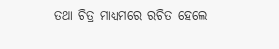ତଥା ଚିତ୍ର ମାଧ୍ୟମରେ ରଚିତ ହେଲେ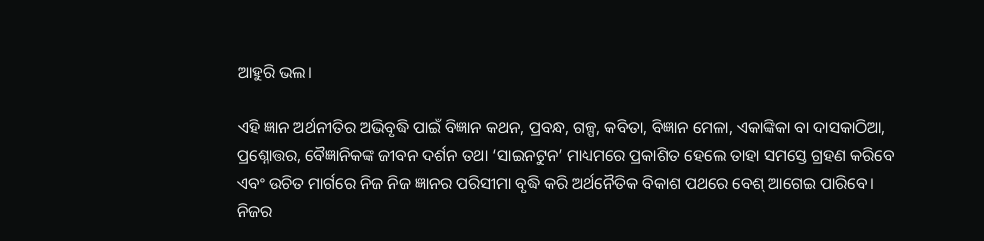ଆହୁରି ଭଲ।

ଏହି ଜ୍ଞାନ ଅର୍ଥନୀତିର ଅଭିବୃଦ୍ଧି ପାଇଁ ବିଜ୍ଞାନ କଥନ, ପ୍ରବନ୍ଧ, ଗଳ୍ପ, କବିତା, ବିଜ୍ଞାନ ମେଳା, ଏକାଙ୍କିକା ବା ଦାସକାଠିଆ, ପ୍ରଶ୍ନୋତ୍ତର, ବୈଜ୍ଞାନିକଙ୍କ ଜୀବନ ଦର୍ଶନ ତଥା ‘ସାଇନଟୁନ’ ମାଧ୍ୟମରେ ପ୍ରକାଶିତ ହେଲେ ତାହା ସମସ୍ତେ ଗ୍ରହଣ କରିବେ ଏବଂ ଉଚିତ ମାର୍ଗରେ ନିଜ ନିଜ ଜ୍ଞାନର ପରିସୀମା ବୃଦ୍ଧି କରି ଅର୍ଥନୈତିକ ବିକାଶ ପଥରେ ବେଶ୍‌ ଆଗେଇ ପାରିବେ। ନିଜର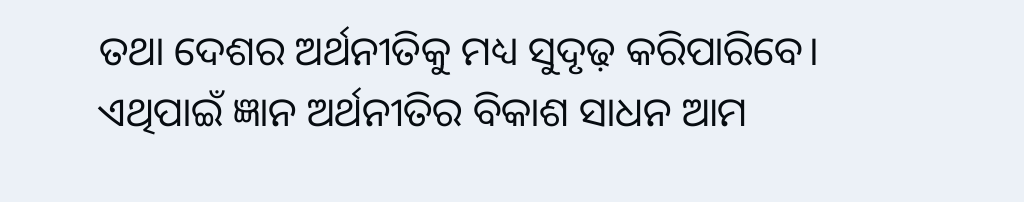ତଥା ଦେଶର ଅର୍ଥନୀତିକୁ ମଧ୍ୟ ସୁଦୃଢ଼ କରିପାରିବେ। ଏଥିପାଇଁ ଜ୍ଞାନ ଅର୍ଥନୀତିର ବିକାଶ ସାଧନ ଆମ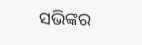ସଭିଙ୍କର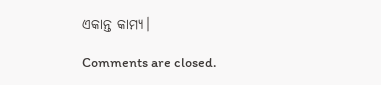ଏକାନ୍ତ କାମ୍ୟ।

Comments are closed.